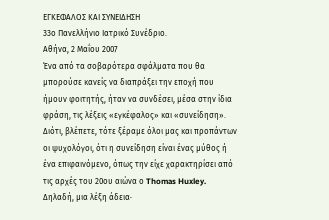ΕΓΚΕΦΑΛΟΣ ΚΑΙ ΣΥΝΕΙΔΗΣΗ
33ο Πανελλήνιο Ιατρικό Συνέδριο.
Αθήνα, 2 Μαΐου 2007
Ένα από τα σοβαρότερα σφάλματα που θα μπορούσε κανείς να διαπράξει την εποχή που ήμουν φοιτητής, ήταν να συνδέσει, μέσα στην ίδια φράση, τις λέξεις «εγκέφαλος» και «συνείδηση». Διότι, βλέπετε, τότε ξέραμε όλοι μας και προπάντων οι ψυχολόγοι, ότι η συνείδηση είναι ένας μύθος ή ένα επιφαινόμενο, όπως την είχε χαρακτηρίσει από τις αρχές του 20ου αιώνα ο Thomas Huxley. Δηλαδή, μια λέξη άδεια∙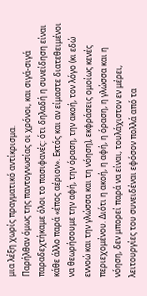μια λέξη χωρίς πραγματικό αντίκρισμα.
Παρήλθαν όμως της παντογνωσίας οι χρόνοι, και σιγά-σιγά παραδεχτήκαμε όλοι το πασιφανές: ότι δηλαδή η συνείδηση είναι κάθε άλλο παρά «έπος αέριον». Εκτός και αν είμαστε διατεθειμένοι να θεωρήσουμε την αφή, την όραση, την ακοή, τον λόγο (κι εδώ εννοώ και την γλώσσα και τη νόηση), εκφράσεις ομοίως κενές περιεχομένου. Διότι η ακοή, η αφή, η όραση, η γλώσσα και η νόηση, δεν μπορεί παρά να είναι, τουλάχιστον εν μέρει, λειτουργίες του συνειδέναι εφόσον πολλά από τα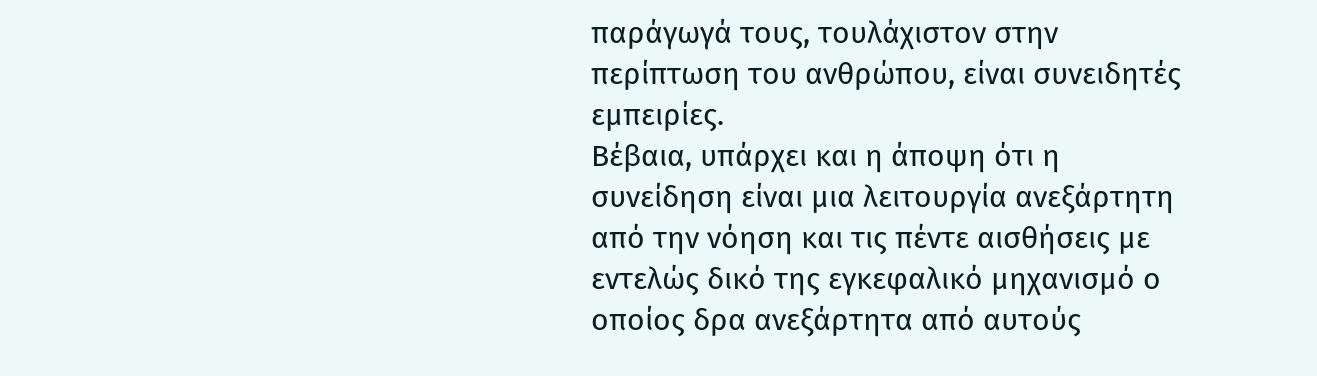παράγωγά τους, τουλάχιστον στην περίπτωση του ανθρώπου, είναι συνειδητές εμπειρίες.
Βέβαια, υπάρχει και η άποψη ότι η συνείδηση είναι μια λειτουργία ανεξάρτητη από την νόηση και τις πέντε αισθήσεις με εντελώς δικό της εγκεφαλικό μηχανισμό ο οποίος δρα ανεξάρτητα από αυτούς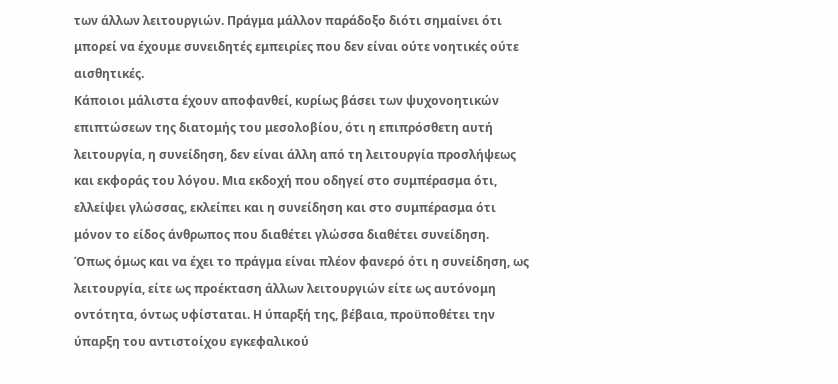των άλλων λειτουργιών. Πράγμα μάλλον παράδοξο διότι σημαίνει ότι μπορεί να έχουμε συνειδητές εμπειρίες που δεν είναι ούτε νοητικές ούτε αισθητικές.
Κάποιοι μάλιστα έχουν αποφανθεί, κυρίως βάσει των ψυχονοητικών επιπτώσεων της διατομής του μεσολοβίου, ότι η επιπρόσθετη αυτή λειτουργία, η συνείδηση, δεν είναι άλλη από τη λειτουργία προσλήψεως και εκφοράς του λόγου. Μια εκδοχή που οδηγεί στο συμπέρασμα ότι, ελλείψει γλώσσας, εκλείπει και η συνείδηση και στο συμπέρασμα ότι μόνον το είδος άνθρωπος που διαθέτει γλώσσα διαθέτει συνείδηση.
Όπως όμως και να έχει το πράγμα είναι πλέον φανερό ότι η συνείδηση, ως λειτουργία, είτε ως προέκταση άλλων λειτουργιών είτε ως αυτόνομη οντότητα, όντως υφίσταται. Η ύπαρξή της, βέβαια, προϋποθέτει την ύπαρξη του αντιστοίχου εγκεφαλικού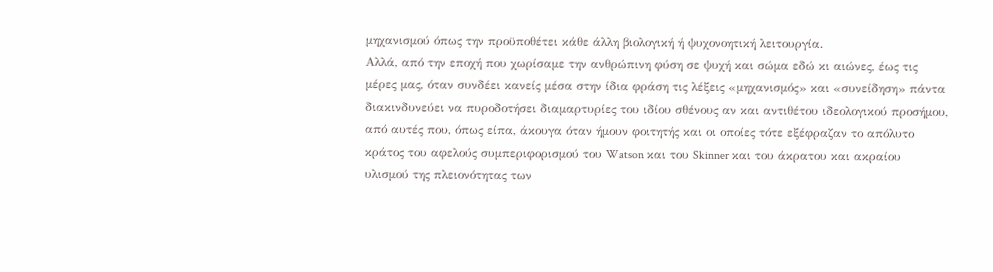μηχανισμού όπως την προϋποθέτει κάθε άλλη βιολογική ή ψυχονοητική λειτουργία.
Αλλά, από την εποχή που χωρίσαμε την ανθρώπινη φύση σε ψυχή και σώμα εδώ κι αιώνες, έως τις μέρες μας, όταν συνδέει κανείς μέσα στην ίδια φράση τις λέξεις «μηχανισμός» και «συνείδηση» πάντα διακινδυνεύει να πυροδοτήσει διαμαρτυρίες του ιδίου σθένους αν και αντιθέτου ιδεολογικού προσήμου, από αυτές που, όπως είπα, άκουγα όταν ήμουν φοιτητής και οι οποίες τότε εξέφραζαν το απόλυτο κράτος του αφελούς συμπεριφορισμού του Watson και του Skinner και του άκρατου και ακραίου υλισμού της πλειονότητας των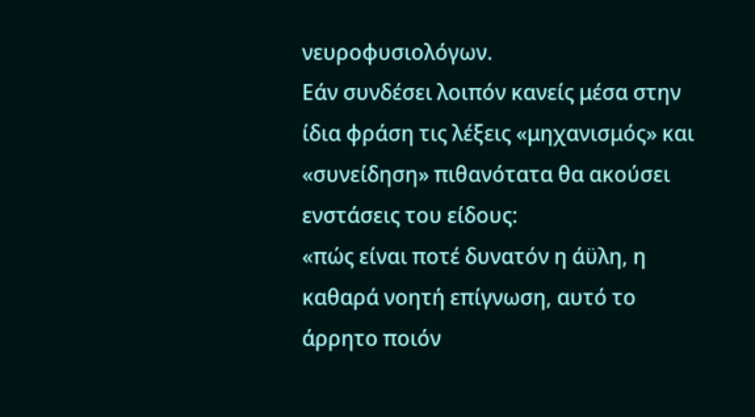νευροφυσιολόγων.
Εάν συνδέσει λοιπόν κανείς μέσα στην ίδια φράση τις λέξεις «μηχανισμός» και «συνείδηση» πιθανότατα θα ακούσει ενστάσεις του είδους:
«πώς είναι ποτέ δυνατόν η άϋλη, η καθαρά νοητή επίγνωση, αυτό το άρρητο ποιόν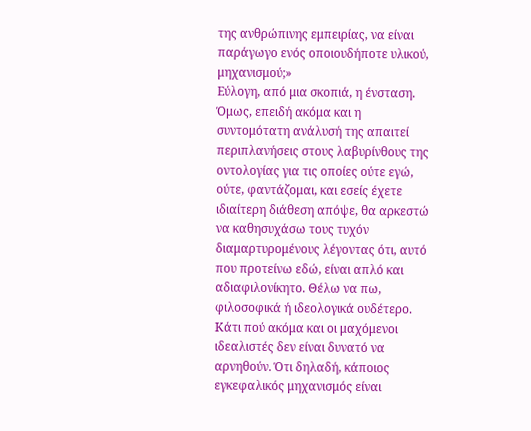της ανθρώπινης εμπειρίας, να είναι παράγωγο ενός οποιουδήποτε υλικού, μηχανισμού;»
Εύλογη, από μια σκοπιά, η ένσταση. Όμως, επειδή ακόμα και η συντομότατη ανάλυσή της απαιτεί περιπλανήσεις στους λαβυρίνθους της οντολογίας για τις οποίες ούτε εγώ, ούτε, φαντάζομαι, και εσείς έχετε ιδιαίτερη διάθεση απόψε, θα αρκεστώ να καθησυχάσω τους τυχόν διαμαρτυρομένους λέγοντας ότι, αυτό που προτείνω εδώ, είναι απλό και αδιαφιλονίκητο. Θέλω να πω, φιλοσοφικά ή ιδεολογικά ουδέτερο. Κάτι πού ακόμα και οι μαχόμενοι ιδεαλιστές δεν είναι δυνατό να αρνηθούν. Ότι δηλαδή, κάποιος εγκεφαλικός μηχανισμός είναι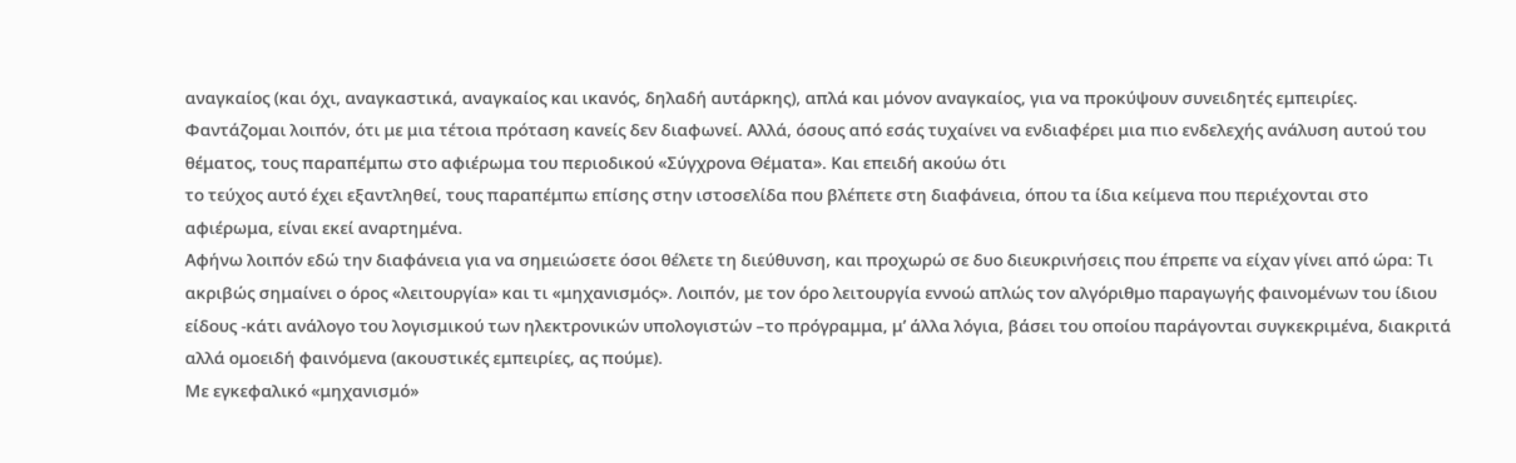αναγκαίος (και όχι, αναγκαστικά, αναγκαίος και ικανός, δηλαδή αυτάρκης), απλά και μόνον αναγκαίος, για να προκύψουν συνειδητές εμπειρίες.
Φαντάζομαι λοιπόν, ότι με μια τέτοια πρόταση κανείς δεν διαφωνεί. Αλλά, όσους από εσάς τυχαίνει να ενδιαφέρει μια πιο ενδελεχής ανάλυση αυτού του θέματος, τους παραπέμπω στο αφιέρωμα του περιοδικού «Σύγχρονα Θέματα». Και επειδή ακούω ότι
το τεύχος αυτό έχει εξαντληθεί, τους παραπέμπω επίσης στην ιστοσελίδα που βλέπετε στη διαφάνεια, όπου τα ίδια κείμενα που περιέχονται στο αφιέρωμα, είναι εκεί αναρτημένα.
Αφήνω λοιπόν εδώ την διαφάνεια για να σημειώσετε όσοι θέλετε τη διεύθυνση, και προχωρώ σε δυο διευκρινήσεις που έπρεπε να είχαν γίνει από ώρα: Τι ακριβώς σημαίνει ο όρος «λειτουργία» και τι «μηχανισμός». Λοιπόν, με τον όρο λειτουργία εννοώ απλώς τον αλγόριθμο παραγωγής φαινομένων του ίδιου είδους -κάτι ανάλογο του λογισμικού των ηλεκτρονικών υπολογιστών –το πρόγραμμα, μ’ άλλα λόγια, βάσει του οποίου παράγονται συγκεκριμένα, διακριτά αλλά ομοειδή φαινόμενα (ακουστικές εμπειρίες, ας πούμε).
Με εγκεφαλικό «μηχανισμό»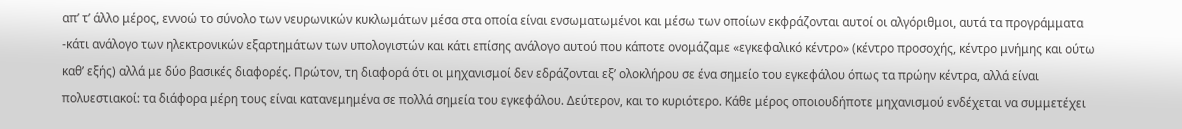απ’ τ’ άλλο μέρος, εννοώ το σύνολο των νευρωνικών κυκλωμάτων μέσα στα οποία είναι ενσωματωμένοι και μέσω των οποίων εκφράζονται αυτοί οι αλγόριθμοι, αυτά τα προγράμματα -κάτι ανάλογο των ηλεκτρονικών εξαρτημάτων των υπολογιστών και κάτι επίσης ανάλογο αυτού που κάποτε ονομάζαμε «εγκεφαλικό κέντρο» (κέντρο προσοχής, κέντρο μνήμης και ούτω καθ’ εξής) αλλά με δύο βασικές διαφορές. Πρώτον, τη διαφορά ότι οι μηχανισμοί δεν εδράζονται εξ’ ολοκλήρου σε ένα σημείο του εγκεφάλου όπως τα πρώην κέντρα, αλλά είναι πολυεστιακοί: τα διάφορα μέρη τους είναι κατανεμημένα σε πολλά σημεία του εγκεφάλου. Δεύτερον, και το κυριότερο. Κάθε μέρος οποιουδήποτε μηχανισμού ενδέχεται να συμμετέχει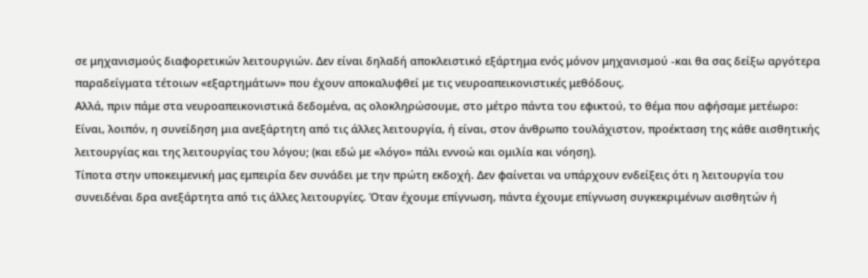σε μηχανισμούς διαφορετικών λειτουργιών. Δεν είναι δηλαδή αποκλειστικό εξάρτημα ενός μόνον μηχανισμού -και θα σας δείξω αργότερα παραδείγματα τέτοιων «εξαρτημάτων» που έχουν αποκαλυφθεί με τις νευροαπεικονιστικές μεθόδους.
Αλλά, πριν πάμε στα νευροαπεικονιστικά δεδομένα, ας ολοκληρώσουμε, στο μέτρο πάντα του εφικτού, το θέμα που αφήσαμε μετέωρο: Είναι, λοιπόν, η συνείδηση μια ανεξάρτητη από τις άλλες λειτουργία, ή είναι, στον άνθρωπο τουλάχιστον, προέκταση της κάθε αισθητικής λειτουργίας και της λειτουργίας του λόγου; (και εδώ με «λόγο» πάλι εννοώ και ομιλία και νόηση).
Τίποτα στην υποκειμενική μας εμπειρία δεν συνάδει με την πρώτη εκδοχή. Δεν φαίνεται να υπάρχουν ενδείξεις ότι η λειτουργία του συνειδέναι δρα ανεξάρτητα από τις άλλες λειτουργίες. Όταν έχουμε επίγνωση, πάντα έχουμε επίγνωση συγκεκριμένων αισθητών ή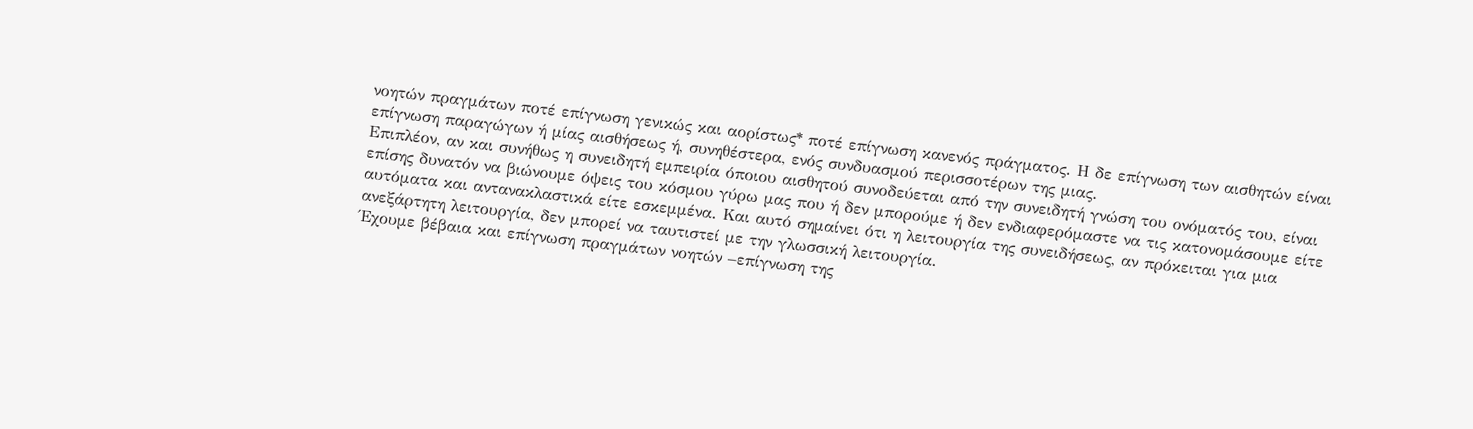νοητών πραγμάτων ποτέ επίγνωση γενικώς και αορίστως* ποτέ επίγνωση κανενός πράγματος. Η δε επίγνωση των αισθητών είναι επίγνωση παραγώγων ή μίας αισθήσεως ή, συνηθέστερα, ενός συνδυασμού περισσοτέρων της μιας.
Επιπλέον, αν και συνήθως η συνειδητή εμπειρία όποιου αισθητού συνοδεύεται από την συνειδητή γνώση του ονόματός του, είναι επίσης δυνατόν να βιώνουμε όψεις του κόσμου γύρω μας που ή δεν μπορούμε ή δεν ενδιαφερόμαστε να τις κατονομάσουμε είτε αυτόματα και αντανακλαστικά είτε εσκεμμένα. Και αυτό σημαίνει ότι η λειτουργία της συνειδήσεως, αν πρόκειται για μια ανεξάρτητη λειτουργία, δεν μπορεί να ταυτιστεί με την γλωσσική λειτουργία.
Έχουμε βέβαια και επίγνωση πραγμάτων νοητών –επίγνωση της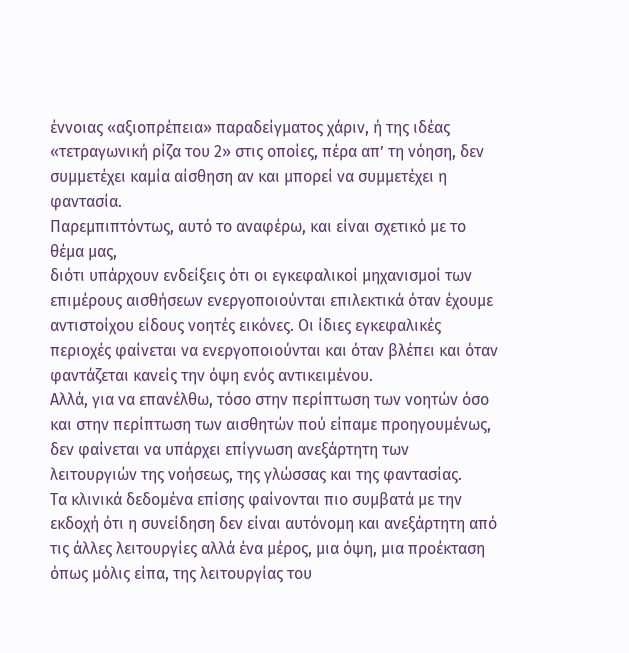έννοιας «αξιοπρέπεια» παραδείγματος χάριν, ή της ιδέας «τετραγωνική ρίζα του 2» στις οποίες, πέρα απ’ τη νόηση, δεν συμμετέχει καμία αίσθηση αν και μπορεί να συμμετέχει η φαντασία.
Παρεμπιπτόντως, αυτό το αναφέρω, και είναι σχετικό με το θέμα μας,
διότι υπάρχουν ενδείξεις ότι οι εγκεφαλικοί μηχανισμοί των επιμέρους αισθήσεων ενεργοποιούνται επιλεκτικά όταν έχουμε αντιστοίχου είδους νοητές εικόνες. Οι ίδιες εγκεφαλικές περιοχές φαίνεται να ενεργοποιούνται και όταν βλέπει και όταν φαντάζεται κανείς την όψη ενός αντικειμένου.
Αλλά, για να επανέλθω, τόσο στην περίπτωση των νοητών όσο και στην περίπτωση των αισθητών πού είπαμε προηγουμένως, δεν φαίνεται να υπάρχει επίγνωση ανεξάρτητη των λειτουργιών της νοήσεως, της γλώσσας και της φαντασίας.
Τα κλινικά δεδομένα επίσης φαίνονται πιο συμβατά με την εκδοχή ότι η συνείδηση δεν είναι αυτόνομη και ανεξάρτητη από τις άλλες λειτουργίες αλλά ένα μέρος, μια όψη, μια προέκταση όπως μόλις είπα, της λειτουργίας του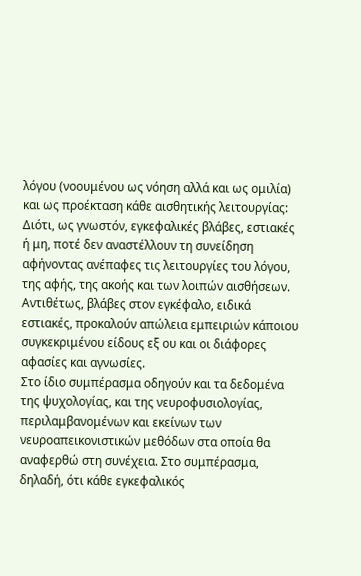λόγου (νοουμένου ως νόηση αλλά και ως ομιλία) και ως προέκταση κάθε αισθητικής λειτουργίας: Διότι, ως γνωστόν, εγκεφαλικές βλάβες, εστιακές ή μη, ποτέ δεν αναστέλλουν τη συνείδηση αφήνοντας ανέπαφες τις λειτουργίες του λόγου, της αφής, της ακοής και των λοιπών αισθήσεων. Αντιθέτως, βλάβες στον εγκέφαλο, ειδικά εστιακές, προκαλούν απώλεια εμπειριών κάποιου συγκεκριμένου είδους εξ ου και οι διάφορες αφασίες και αγνωσίες.
Στο ίδιο συμπέρασμα οδηγούν και τα δεδομένα της ψυχολογίας, και της νευροφυσιολογίας, περιλαμβανομένων και εκείνων των νευροαπεικονιστικών μεθόδων στα οποία θα αναφερθώ στη συνέχεια. Στο συμπέρασμα, δηλαδή, ότι κάθε εγκεφαλικός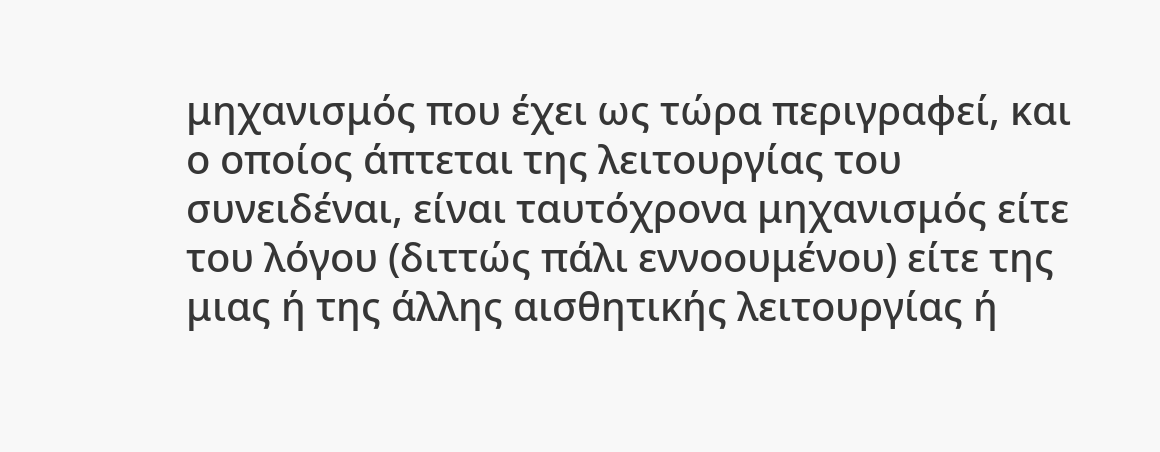μηχανισμός που έχει ως τώρα περιγραφεί, και ο οποίος άπτεται της λειτουργίας του συνειδέναι, είναι ταυτόχρονα μηχανισμός είτε του λόγου (διττώς πάλι εννοουμένου) είτε της μιας ή της άλλης αισθητικής λειτουργίας ή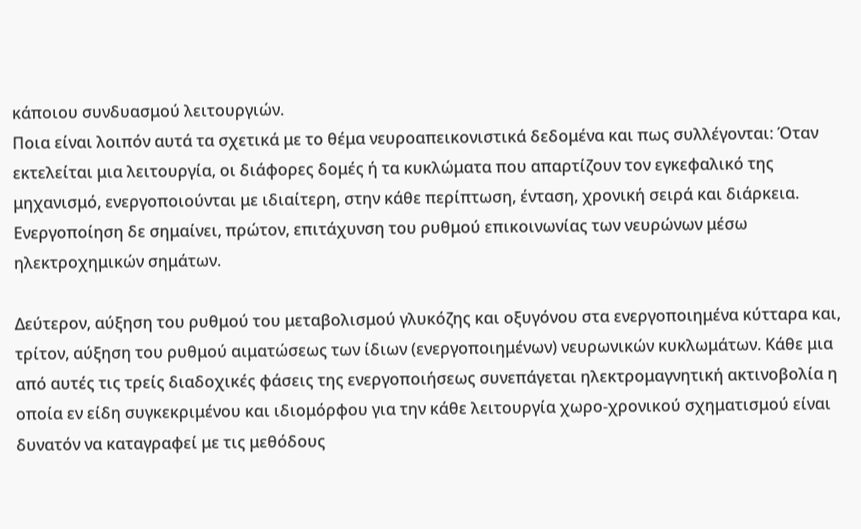κάποιου συνδυασμού λειτουργιών.
Ποια είναι λοιπόν αυτά τα σχετικά με το θέμα νευροαπεικονιστικά δεδομένα και πως συλλέγονται: Όταν εκτελείται μια λειτουργία, οι διάφορες δομές ή τα κυκλώματα που απαρτίζουν τον εγκεφαλικό της μηχανισμό, ενεργοποιούνται με ιδιαίτερη, στην κάθε περίπτωση, ένταση, χρονική σειρά και διάρκεια. Ενεργοποίηση δε σημαίνει, πρώτον, επιτάχυνση του ρυθμού επικοινωνίας των νευρώνων μέσω ηλεκτροχημικών σημάτων.

Δεύτερον, αύξηση του ρυθμού του μεταβολισμού γλυκόζης και οξυγόνου στα ενεργοποιημένα κύτταρα και, τρίτον, αύξηση του ρυθμού αιματώσεως των ίδιων (ενεργοποιημένων) νευρωνικών κυκλωμάτων. Κάθε μια από αυτές τις τρείς διαδοχικές φάσεις της ενεργοποιήσεως συνεπάγεται ηλεκτρομαγνητική ακτινοβολία η οποία εν είδη συγκεκριμένου και ιδιομόρφου για την κάθε λειτουργία χωρο-χρονικού σχηματισμού είναι δυνατόν να καταγραφεί με τις μεθόδους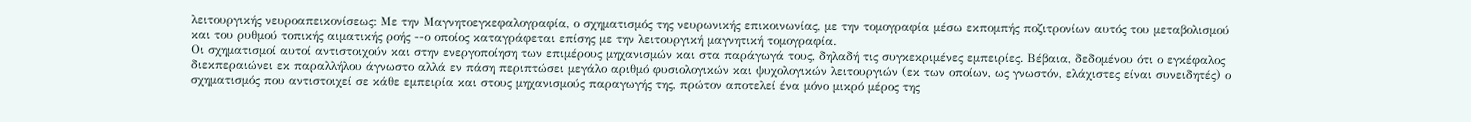λειτουργικής νευροαπεικονίσεως: Με την Μαγνητοεγκεφαλογραφία, ο σχηματισμός της νευρωνικής επικοινωνίας, με την τομογραφία μέσω εκπομπής ποζιτρονίων αυτός του μεταβολισμού και του ρυθμού τοπικής αιματικής ροής --ο οποίος καταγράφεται επίσης με την λειτουργική μαγνητική τομογραφία.
Οι σχηματισμοί αυτοί αντιστοιχούν και στην ενεργοποίηση των επιμέρους μηχανισμών και στα παράγωγά τους, δηλαδή τις συγκεκριμένες εμπειρίες. Βέβαια, δεδομένου ότι ο εγκέφαλος διεκπεραιώνει εκ παραλλήλου άγνωστο αλλά εν πάση περιπτώσει μεγάλο αριθμό φυσιολογικών και ψυχολογικών λειτουργιών (εκ των οποίων, ως γνωστόν, ελάχιστες είναι συνειδητές) ο σχηματισμός που αντιστοιχεί σε κάθε εμπειρία και στους μηχανισμούς παραγωγής της, πρώτον αποτελεί ένα μόνο μικρό μέρος της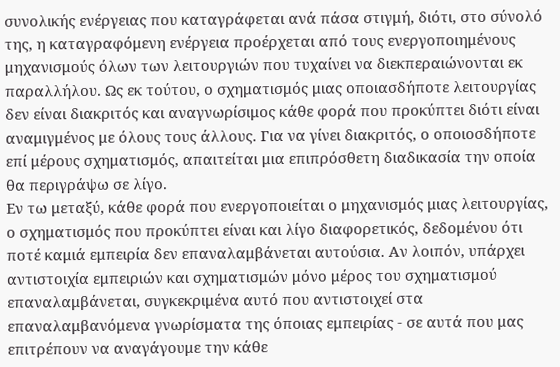συνολικής ενέργειας που καταγράφεται ανά πάσα στιγμή, διότι, στο σύνολό της, η καταγραφόμενη ενέργεια προέρχεται από τους ενεργοποιημένους μηχανισμούς όλων των λειτουργιών που τυχαίνει να διεκπεραιώνονται εκ παραλλήλου. Ως εκ τούτου, ο σχηματισμός μιας οποιασδήποτε λειτουργίας δεν είναι διακριτός και αναγνωρίσιμος κάθε φορά που προκύπτει διότι είναι αναμιγμένος με όλους τους άλλους. Για να γίνει διακριτός, ο οποιοσδήποτε επί μέρους σχηματισμός, απαιτείται μια επιπρόσθετη διαδικασία την οποία θα περιγράψω σε λίγο.
Εν τω μεταξύ, κάθε φορά που ενεργοποιείται ο μηχανισμός μιας λειτουργίας, ο σχηματισμός που προκύπτει είναι και λίγο διαφορετικός, δεδομένου ότι ποτέ καμιά εμπειρία δεν επαναλαμβάνεται αυτούσια. Αν λοιπόν, υπάρχει αντιστοιχία εμπειριών και σχηματισμών μόνο μέρος του σχηματισμού επαναλαμβάνεται, συγκεκριμένα αυτό που αντιστοιχεί στα επαναλαμβανόμενα γνωρίσματα της όποιας εμπειρίας - σε αυτά που μας επιτρέπουν να αναγάγουμε την κάθε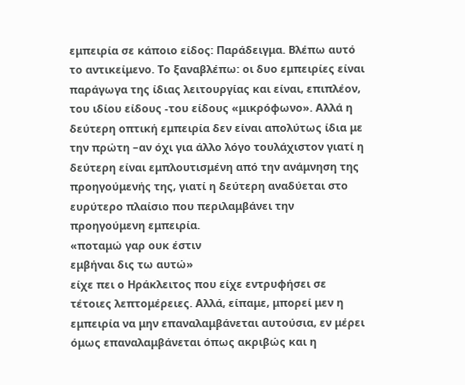εμπειρία σε κάποιο είδος: Παράδειγμα. Βλέπω αυτό το αντικείμενο. Το ξαναβλέπω: οι δυο εμπειρίες είναι παράγωγα της ίδιας λειτουργίας και είναι, επιπλέον, του ιδίου είδους -του είδους «μικρόφωνο». Αλλά η δεύτερη οπτική εμπειρία δεν είναι απολύτως ίδια με την πρώτη –αν όχι για άλλο λόγο τουλάχιστον γιατί η δεύτερη είναι εμπλουτισμένη από την ανάμνηση της προηγούμενής της, γιατί η δεύτερη αναδύεται στο ευρύτερο πλαίσιο που περιλαμβάνει την προηγούμενη εμπειρία.
«ποταμώ γαρ ουκ έστιν
εμβήναι δις τω αυτώ»
είχε πει ο Ηράκλειτος που είχε εντρυφήσει σε τέτοιες λεπτομέρειες. Αλλά, είπαμε, μπορεί μεν η εμπειρία να μην επαναλαμβάνεται αυτούσια, εν μέρει όμως επαναλαμβάνεται όπως ακριβώς και η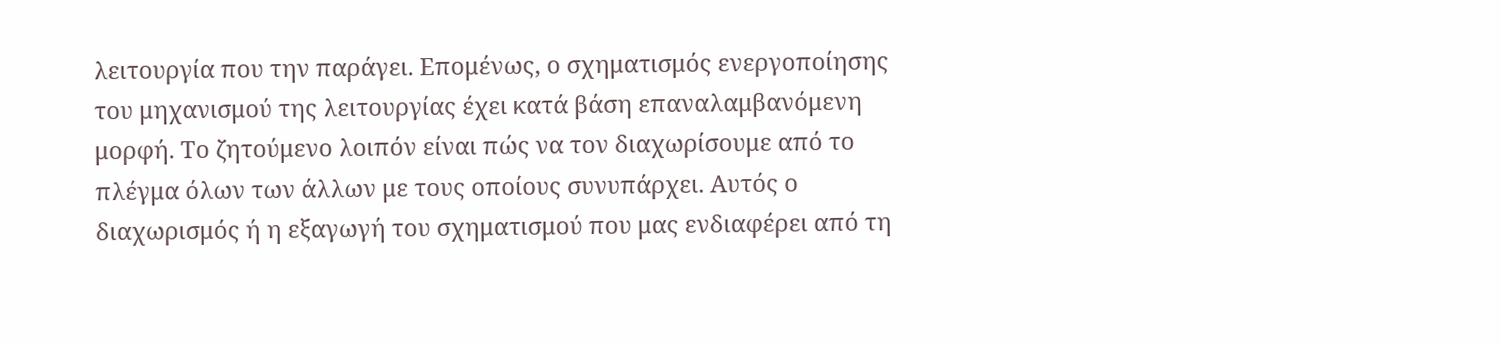λειτουργία που την παράγει. Επομένως, ο σχηματισμός ενεργοποίησης του μηχανισμού της λειτουργίας έχει κατά βάση επαναλαμβανόμενη μορφή. Το ζητούμενο λοιπόν είναι πώς να τον διαχωρίσουμε από το πλέγμα όλων των άλλων με τους οποίους συνυπάρχει. Αυτός ο διαχωρισμός ή η εξαγωγή του σχηματισμού που μας ενδιαφέρει από τη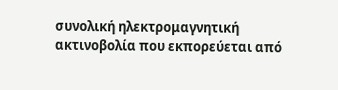συνολική ηλεκτρομαγνητική ακτινοβολία που εκπορεύεται από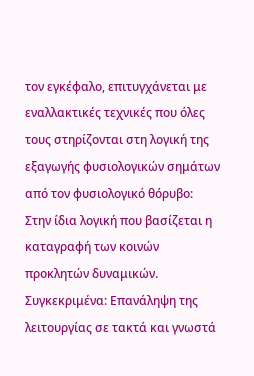τον εγκέφαλο, επιτυγχάνεται με εναλλακτικές τεχνικές που όλες τους στηρίζονται στη λογική της εξαγωγής φυσιολογικών σημάτων από τον φυσιολογικό θόρυβο: Στην ίδια λογική που βασίζεται η καταγραφή των κοινών προκλητών δυναμικών.
Συγκεκριμένα: Επανάληψη της λειτουργίας σε τακτά και γνωστά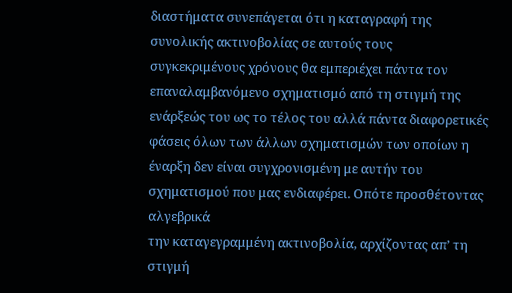διαστήματα συνεπάγεται ότι η καταγραφή της συνολικής ακτινοβολίας σε αυτούς τους συγκεκριμένους χρόνους θα εμπεριέχει πάντα τον επαναλαμβανόμενο σχηματισμό από τη στιγμή της ενάρξεώς του ως το τέλος του αλλά πάντα διαφορετικές φάσεις όλων των άλλων σχηματισμών των οποίων η έναρξη δεν είναι συγχρονισμένη με αυτήν του σχηματισμού που μας ενδιαφέρει. Οπότε προσθέτοντας αλγεβρικά
την καταγεγραμμένη ακτινοβολία, αρχίζοντας απ’ τη στιγμή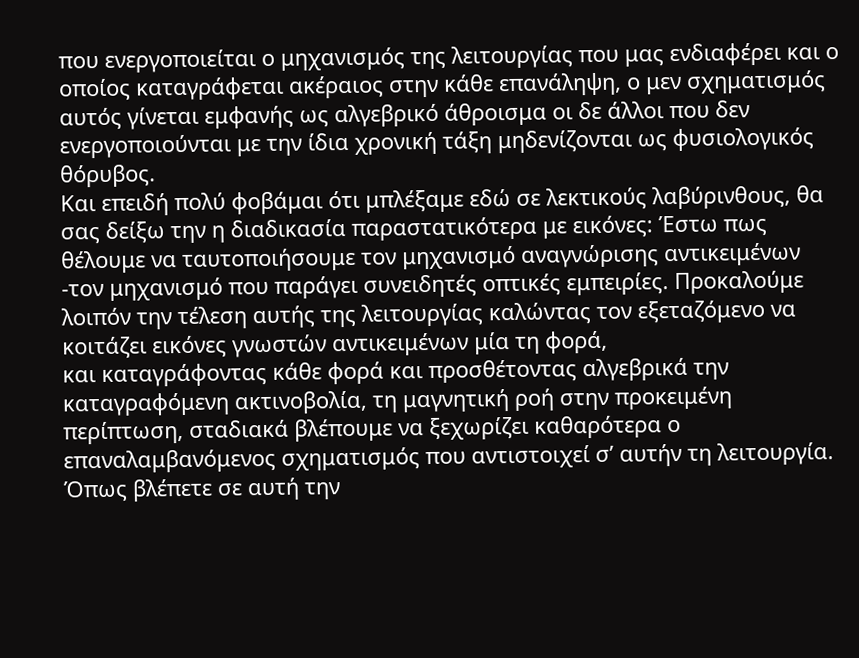που ενεργοποιείται ο μηχανισμός της λειτουργίας που μας ενδιαφέρει και ο οποίος καταγράφεται ακέραιος στην κάθε επανάληψη, ο μεν σχηματισμός αυτός γίνεται εμφανής ως αλγεβρικό άθροισμα οι δε άλλοι που δεν ενεργοποιούνται με την ίδια χρονική τάξη μηδενίζονται ως φυσιολογικός θόρυβος.
Και επειδή πολύ φοβάμαι ότι μπλέξαμε εδώ σε λεκτικούς λαβύρινθους, θα σας δείξω την η διαδικασία παραστατικότερα με εικόνες: Έστω πως θέλουμε να ταυτοποιήσουμε τον μηχανισμό αναγνώρισης αντικειμένων -τον μηχανισμό που παράγει συνειδητές οπτικές εμπειρίες. Προκαλούμε λοιπόν την τέλεση αυτής της λειτουργίας καλώντας τον εξεταζόμενο να κοιτάζει εικόνες γνωστών αντικειμένων μία τη φορά,
και καταγράφοντας κάθε φορά και προσθέτοντας αλγεβρικά την καταγραφόμενη ακτινοβολία, τη μαγνητική ροή στην προκειμένη περίπτωση, σταδιακά βλέπουμε να ξεχωρίζει καθαρότερα ο επαναλαμβανόμενος σχηματισμός που αντιστοιχεί σ’ αυτήν τη λειτουργία.
Όπως βλέπετε σε αυτή την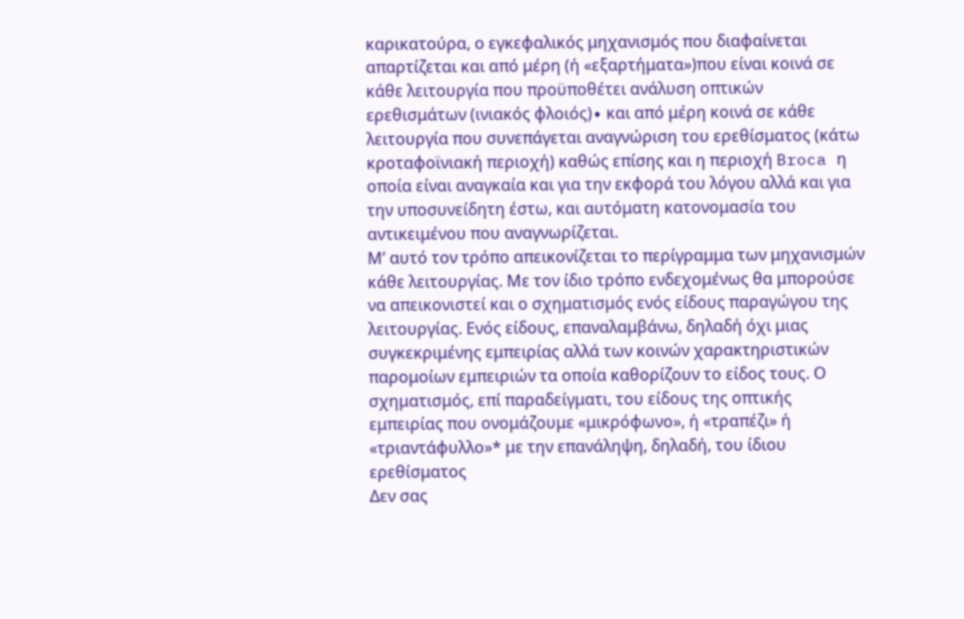καρικατούρα, ο εγκεφαλικός μηχανισμός που διαφαίνεται απαρτίζεται και από μέρη (ή «εξαρτήματα»)που είναι κοινά σε κάθε λειτουργία που προϋποθέτει ανάλυση οπτικών ερεθισμάτων (ινιακός φλοιός)∙ και από μέρη κοινά σε κάθε λειτουργία που συνεπάγεται αναγνώριση του ερεθίσματος (κάτω κροταφοϊνιακή περιοχή) καθώς επίσης και η περιοχή Broca η οποία είναι αναγκαία και για την εκφορά του λόγου αλλά και για την υποσυνείδητη έστω, και αυτόματη κατονομασία του αντικειμένου που αναγνωρίζεται.
Μ’ αυτό τον τρόπο απεικονίζεται το περίγραμμα των μηχανισμών κάθε λειτουργίας. Με τον ίδιο τρόπο ενδεχομένως θα μπορούσε να απεικονιστεί και ο σχηματισμός ενός είδους παραγώγου της λειτουργίας. Ενός είδους, επαναλαμβάνω, δηλαδή όχι μιας συγκεκριμένης εμπειρίας αλλά των κοινών χαρακτηριστικών παρομοίων εμπειριών τα οποία καθορίζουν το είδος τους. Ο σχηματισμός, επί παραδείγματι, του είδους της οπτικής εμπειρίας που ονομάζουμε «μικρόφωνο», ή «τραπέζι» ή «τριαντάφυλλο»* με την επανάληψη, δηλαδή, του ίδιου ερεθίσματος
Δεν σας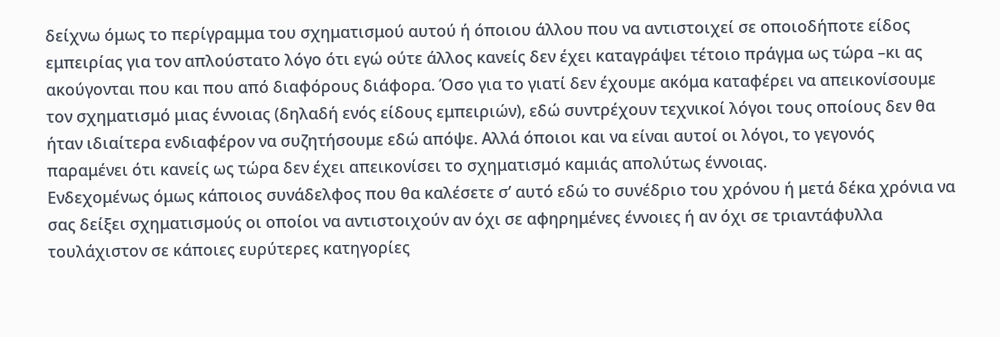δείχνω όμως το περίγραμμα του σχηματισμού αυτού ή όποιου άλλου που να αντιστοιχεί σε οποιοδήποτε είδος εμπειρίας για τον απλούστατο λόγο ότι εγώ ούτε άλλος κανείς δεν έχει καταγράψει τέτοιο πράγμα ως τώρα –κι ας ακούγονται που και που από διαφόρους διάφορα. Όσο για το γιατί δεν έχουμε ακόμα καταφέρει να απεικονίσουμε τον σχηματισμό μιας έννοιας (δηλαδή ενός είδους εμπειριών), εδώ συντρέχουν τεχνικοί λόγοι τους οποίους δεν θα ήταν ιδιαίτερα ενδιαφέρον να συζητήσουμε εδώ απόψε. Αλλά όποιοι και να είναι αυτοί οι λόγοι, το γεγονός παραμένει ότι κανείς ως τώρα δεν έχει απεικονίσει το σχηματισμό καμιάς απολύτως έννοιας.
Ενδεχομένως όμως κάποιος συνάδελφος που θα καλέσετε σ’ αυτό εδώ το συνέδριο του χρόνου ή μετά δέκα χρόνια να σας δείξει σχηματισμούς οι οποίοι να αντιστοιχούν αν όχι σε αφηρημένες έννοιες ή αν όχι σε τριαντάφυλλα τουλάχιστον σε κάποιες ευρύτερες κατηγορίες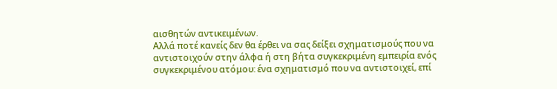αισθητών αντικειμένων.
Αλλά ποτέ κανείς δεν θα έρθει να σας δείξει σχηματισμούς που να αντιστοιχούν στην άλφα ή στη βήτα συγκεκριμένη εμπειρία ενός συγκεκριμένου ατόμου: ένα σχηματισμό που να αντιστοιχεί, επί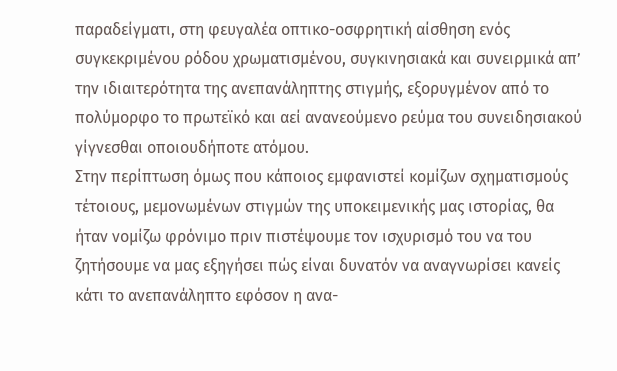παραδείγματι, στη φευγαλέα οπτικο-οσφρητική αίσθηση ενός συγκεκριμένου ρόδου χρωματισμένου, συγκινησιακά και συνειρμικά απ’ την ιδιαιτερότητα της ανεπανάληπτης στιγμής, εξορυγμένον από το πολύμορφο το πρωτεϊκό και αεί ανανεούμενο ρεύμα του συνειδησιακού γίγνεσθαι οποιουδήποτε ατόμου.
Στην περίπτωση όμως που κάποιος εμφανιστεί κομίζων σχηματισμούς τέτοιους, μεμονωμένων στιγμών της υποκειμενικής μας ιστορίας, θα ήταν νομίζω φρόνιμο πριν πιστέψουμε τον ισχυρισμό του να του ζητήσουμε να μας εξηγήσει πώς είναι δυνατόν να αναγνωρίσει κανείς κάτι το ανεπανάληπτο εφόσον η ανα-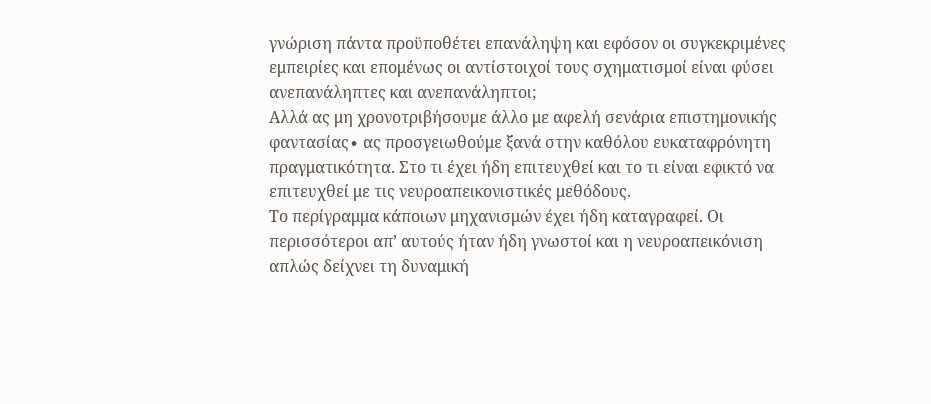γνώριση πάντα προϋποθέτει επανάληψη και εφόσον οι συγκεκριμένες εμπειρίες και επομένως οι αντίστοιχοί τους σχηματισμοί είναι φύσει ανεπανάληπτες και ανεπανάληπτοι;
Αλλά ας μη χρονοτριβήσουμε άλλο με αφελή σενάρια επιστημονικής φαντασίας∙ ας προσγειωθούμε ξανά στην καθόλου ευκαταφρόνητη πραγματικότητα. Στο τι έχει ήδη επιτευχθεί και το τι είναι εφικτό να επιτευχθεί με τις νευροαπεικονιστικές μεθόδους.
Το περίγραμμα κάποιων μηχανισμών έχει ήδη καταγραφεί. Οι περισσότεροι απ’ αυτούς ήταν ήδη γνωστοί και η νευροαπεικόνιση απλώς δείχνει τη δυναμική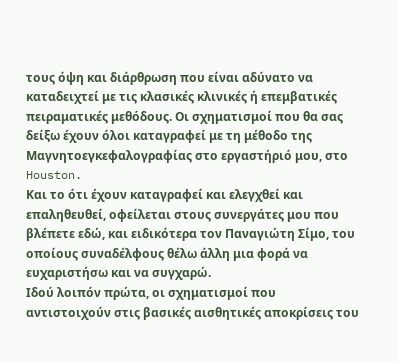τους όψη και διάρθρωση που είναι αδύνατο να καταδειχτεί με τις κλασικές κλινικές ή επεμβατικές πειραματικές μεθόδους. Οι σχηματισμοί που θα σας δείξω έχουν όλοι καταγραφεί με τη μέθοδο της Μαγνητοεγκεφαλογραφίας στο εργαστήριό μου, στο Houston.
Και το ότι έχουν καταγραφεί και ελεγχθεί και επαληθευθεί, οφείλεται στους συνεργάτες μου που βλέπετε εδώ, και ειδικότερα τον Παναγιώτη Σίμο, του οποίους συναδέλφους θέλω άλλη μια φορά να ευχαριστήσω και να συγχαρώ.
Ιδού λοιπόν πρώτα, οι σχηματισμοί που αντιστοιχούν στις βασικές αισθητικές αποκρίσεις του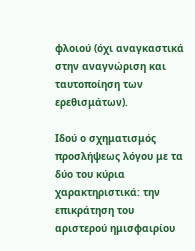φλοιού (όχι αναγκαστικά στην αναγνώριση και ταυτοποίηση των ερεθισμάτων).

Ιδού ο σχηματισμός προσλήψεως λόγου με τα δύο του κύρια χαρακτηριστικά: την επικράτηση του αριστερού ημισφαιρίου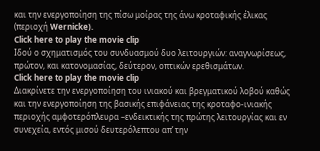και την ενεργοποίηση της πίσω μοίρας της άνω κροταφικής έλικας (περιοχή Wernicke).
Click here to play the movie clip
Ιδού ο σχηματισμός του συνδυασμού δυο λειτουργιών: αναγνωρίσεως, πρώτον, και κατονομασίας, δεύτερον, οπτικών ερεθισμάτων.
Click here to play the movie clip
Διακρίνετε την ενεργοποίηση του ινιακού και βρεγματικού λοβού καθώς και την ενεργοποίηση της βασικής επιφάνειας της κροταφο-ινιακής περιοχής αμφοτερόπλευρα –ενδεικτικής της πρώτης λειτουργίας και εν συνεχεία, εντός μισού δευτερόλεπτου απ’ την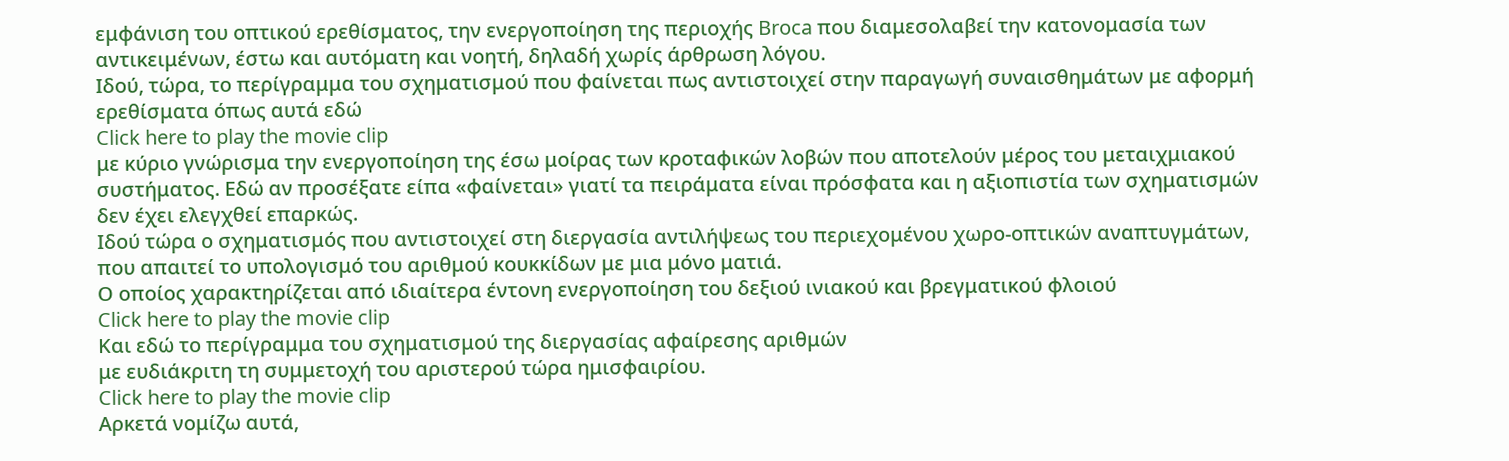εμφάνιση του οπτικού ερεθίσματος, την ενεργοποίηση της περιοχής Broca που διαμεσολαβεί την κατονομασία των αντικειμένων, έστω και αυτόματη και νοητή, δηλαδή χωρίς άρθρωση λόγου.
Ιδού, τώρα, το περίγραμμα του σχηματισμού που φαίνεται πως αντιστοιχεί στην παραγωγή συναισθημάτων με αφορμή ερεθίσματα όπως αυτά εδώ
Click here to play the movie clip
με κύριο γνώρισμα την ενεργοποίηση της έσω μοίρας των κροταφικών λοβών που αποτελούν μέρος του μεταιχμιακού συστήματος. Εδώ αν προσέξατε είπα «φαίνεται» γιατί τα πειράματα είναι πρόσφατα και η αξιοπιστία των σχηματισμών δεν έχει ελεγχθεί επαρκώς.
Ιδού τώρα ο σχηματισμός που αντιστοιχεί στη διεργασία αντιλήψεως του περιεχομένου χωρο-οπτικών αναπτυγμάτων, που απαιτεί το υπολογισμό του αριθμού κουκκίδων με μια μόνο ματιά.
Ο οποίος χαρακτηρίζεται από ιδιαίτερα έντονη ενεργοποίηση του δεξιού ινιακού και βρεγματικού φλοιού
Click here to play the movie clip
Και εδώ το περίγραμμα του σχηματισμού της διεργασίας αφαίρεσης αριθμών
με ευδιάκριτη τη συμμετοχή του αριστερού τώρα ημισφαιρίου.
Click here to play the movie clip
Αρκετά νομίζω αυτά,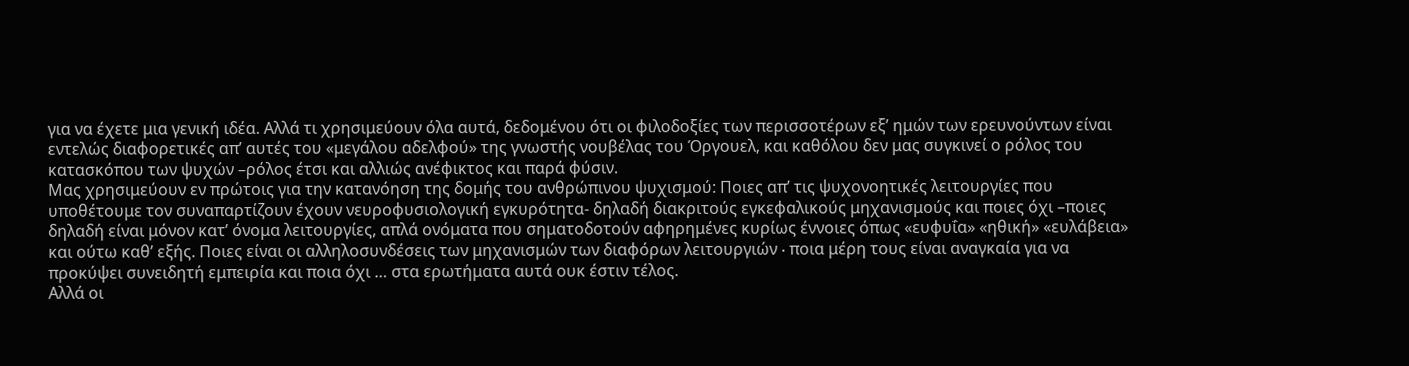για να έχετε μια γενική ιδέα. Αλλά τι χρησιμεύουν όλα αυτά, δεδομένου ότι οι φιλοδοξίες των περισσοτέρων εξ’ ημών των ερευνούντων είναι εντελώς διαφορετικές απ’ αυτές του «μεγάλου αδελφού» της γνωστής νουβέλας του Όργουελ, και καθόλου δεν μας συγκινεί ο ρόλος του κατασκόπου των ψυχών –ρόλος έτσι και αλλιώς ανέφικτος και παρά φύσιν.
Μας χρησιμεύουν εν πρώτοις για την κατανόηση της δομής του ανθρώπινου ψυχισμού: Ποιες απ’ τις ψυχονοητικές λειτουργίες που υποθέτουμε τον συναπαρτίζουν έχουν νευροφυσιολογική εγκυρότητα- δηλαδή διακριτούς εγκεφαλικούς μηχανισμούς και ποιες όχι –ποιες δηλαδή είναι μόνον κατ’ όνομα λειτουργίες, απλά ονόματα που σηματοδοτούν αφηρημένες κυρίως έννοιες όπως «ευφυΐα» «ηθική» «ευλάβεια» και ούτω καθ’ εξής. Ποιες είναι οι αλληλοσυνδέσεις των μηχανισμών των διαφόρων λειτουργιών ∙ ποια μέρη τους είναι αναγκαία για να προκύψει συνειδητή εμπειρία και ποια όχι … στα ερωτήματα αυτά ουκ έστιν τέλος.
Αλλά οι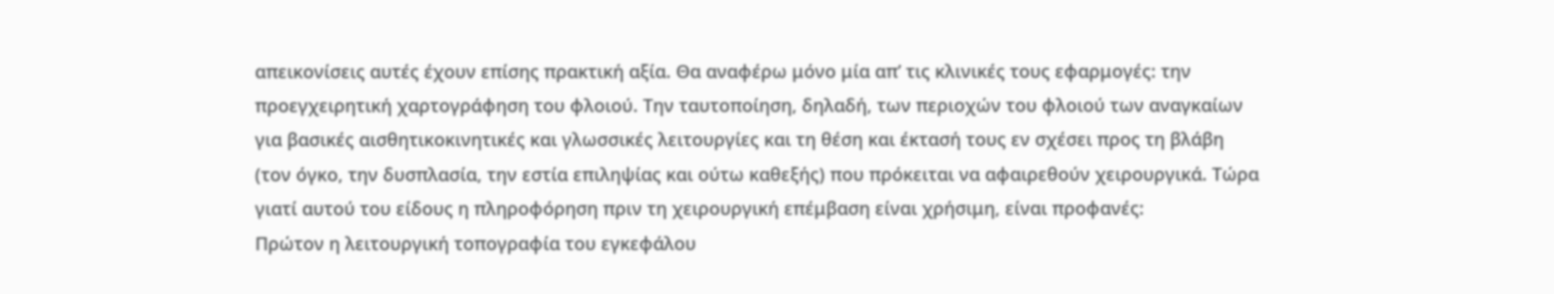απεικονίσεις αυτές έχουν επίσης πρακτική αξία. Θα αναφέρω μόνο μία απ’ τις κλινικές τους εφαρμογές: την προεγχειρητική χαρτογράφηση του φλοιού. Την ταυτοποίηση, δηλαδή, των περιοχών του φλοιού των αναγκαίων για βασικές αισθητικοκινητικές και γλωσσικές λειτουργίες και τη θέση και έκτασή τους εν σχέσει προς τη βλάβη (τον όγκο, την δυσπλασία, την εστία επιληψίας και ούτω καθεξής) που πρόκειται να αφαιρεθούν χειρουργικά. Τώρα γιατί αυτού του είδους η πληροφόρηση πριν τη χειρουργική επέμβαση είναι χρήσιμη, είναι προφανές:
Πρώτον η λειτουργική τοπογραφία του εγκεφάλου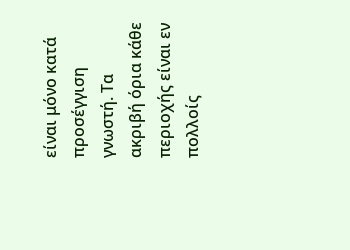είναι μόνο κατά προσέγγιση γνωστή. Τα ακριβή όρια κάθε περιοχής είναι εν πολλοίς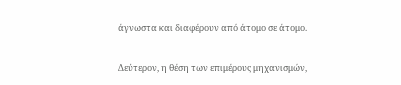άγνωστα και διαφέρουν από άτομο σε άτομο.

Δεύτερον, η θέση των επιμέρους μηχανισμών,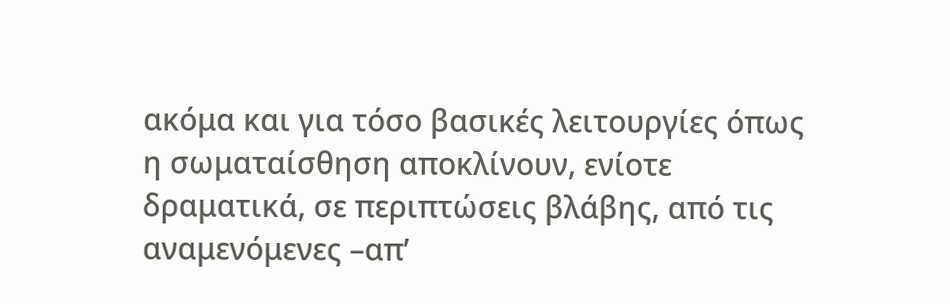ακόμα και για τόσο βασικές λειτουργίες όπως η σωματαίσθηση αποκλίνουν, ενίοτε δραματικά, σε περιπτώσεις βλάβης, από τις αναμενόμενες –απ’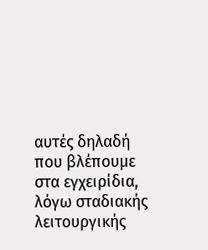αυτές δηλαδή που βλέπουμε στα εγχειρίδια, λόγω σταδιακής λειτουργικής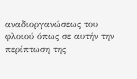αναδιοργανώσεως του φλοιού όπως σε αυτήν την περίπτωση της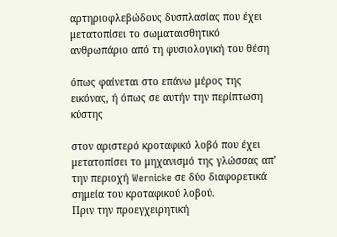αρτηριοφλεβώδους δυσπλασίας που έχει μετατοπίσει το σωματαισθητικό ανθρωπάριο από τη φυσιολογική του θέση

όπως φαίνεται στο επάνω μέρος της εικόνας, ή όπως σε αυτήν την περίπτωση κύστης

στον αριστερό κροταφικό λοβό που έχει μετατοπίσει το μηχανισμό της γλώσσας απ’ την περιοχή Wernicke σε δύο διαφορετικά σημεία του κροταφικού λοβού.
Πριν την προεγχειρητική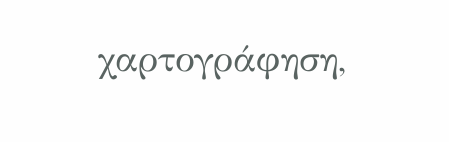χαρτογράφηση,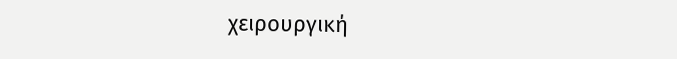χειρουργική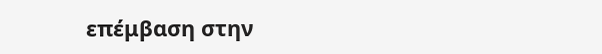επέμβαση στην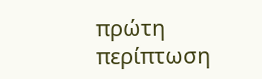πρώτη περίπτωση